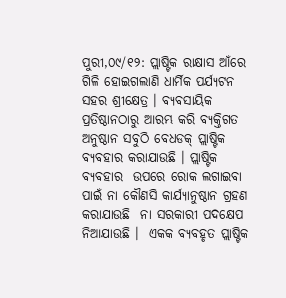ପୁରୀ,୦୯/୧୨: ପ୍ଲାଷ୍ଟିକ ରାକ୍ଷାସ ଆଁରେ ଗିଳି ହୋଇଗଲାଣି ଧାର୍ମିକ ପର୍ଯ୍ୟଟନ ସହର ଶ୍ରୀକ୍ଷେତ୍ର । ବ୍ୟବସାୟିକ  ପ୍ରତିଷ୍ଠାନଠାରୁ ଆରମ୍ଭ କରି ବ୍ୟକ୍ତିଗତ  ଅନୁଷ୍ଠାନ ସବୁଠି ବେଧଡକ୍‌ ପ୍ଲାଷ୍ଟିକ  ବ୍ୟବହାର କରାଯାଉଛି । ପ୍ଲାଷ୍ଟିକ ବ୍ୟବହାର  ଉପରେ ରୋକ ଲଗାଇବା ପାଇଁ ନା କୌଣସି କାର୍ଯ୍ୟାନୁଷ୍ଠାନ ଗ୍ରହଣ କରାଯାଉଛି  ନା ସରକାରୀ ପଦକ୍ଷେପ ନିଆଯାଉଛି ।  ଏକକ ବ୍ୟବହୃତ ପ୍ଲାଷ୍ଟିକ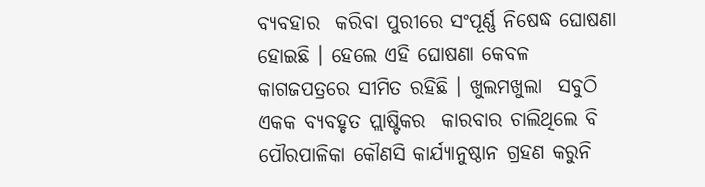ବ୍ୟବହାର  କରିବା ପୁରୀରେ ସଂପୂର୍ଣ୍ଣ ନିଷେଦ୍ଧ ଘୋଷଣା  ହୋଇଛି । ହେଲେ ଏହି ଘୋଷଣା କେବଳ  କାଗଜପତ୍ରରେ ସୀମିତ ରହିଛି । ଖୁଲମଖୁଲା  ସବୁଠି ଏକକ ବ୍ୟବହୃତ ପ୍ଲାଷ୍ଟିକର  କାରବାର ଚାଲିଥିଲେ ବି ପୌରପାଳିକା କୌଣସି କାର୍ଯ୍ୟାନୁଷ୍ଠାନ ଗ୍ରହଣ କରୁନି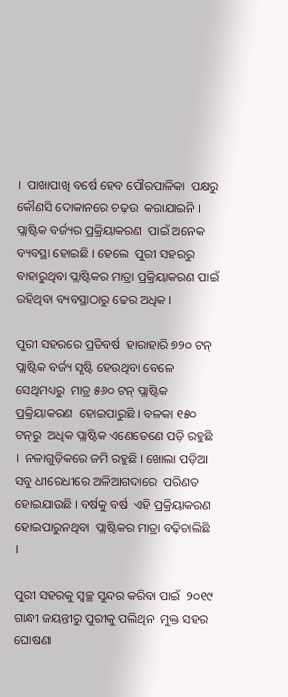।  ପାଖାପାଖି ବର୍ଷେ ହେବ ପୌରପାଳିକା  ପକ୍ଷରୁ କୌଣସି ଦୋକାନରେ ଚଢ଼ଉ  କରାଯାଇନି । ପ୍ଲାଷ୍ଟିକ ବର୍ଜ୍ୟର ପ୍ରକ୍ରିୟାକରଣ  ପାଇଁ ଅନେକ ବ୍ୟବସ୍ଥା ହୋଇଛି । ହେଲେ  ପୁରୀ ସହରରୁ ବାହାରୁଥିବା ପ୍ଲାଷ୍ଟିକର ମାତ୍ରା ପ୍ରକ୍ରିୟାକରଣ ପାଇଁ ରହିଥିବା ବ୍ୟବସ୍ଥାଠାରୁ ଢେର ଅଧିକ ।

ପୁରୀ ସହରରେ ପ୍ରତିବର୍ଷ  ହାରାହାରି ୭୨୦ ଟନ୍‌ ପ୍ଲାଷ୍ଟିକ ବର୍ଜ୍ୟ ସୃଷ୍ଟି ହେଉଥିବା ବେଳେ ସେଥିମଧ୍ୟରୁ  ମାତ୍ର ୫୬୦ ଟନ୍‌ ପ୍ଲାଷ୍ଟିକ ପ୍ରକ୍ରିୟାକରଣ  ହୋଇପାରୁଛି । ବଳକା ୧୫୦ ଟନ୍‌ରୁ  ଅଧିକ ପ୍ଲାଷ୍ଟିକ ଏଣେତେଣେ ପଡ଼ି ରହୁଛି ।  ନଳାଗୁଡ଼ିକରେ ଜମି ରହୁଛି । ଖୋଲା ପଡ଼ିଆ ସବୁ ଧୀରେଧୀରେ ଅଳିଆଗଦାରେ  ପରିଣତ ହୋଇଯାଉଛି । ବର୍ଷକୁ ବର୍ଷ  ଏହି ପ୍ରକ୍ରିୟାକରଣ ହୋଇପାରୁନଥିବା  ପ୍ଲାଷ୍ଟିକର ମାତ୍ରା ବଢ଼ିଚାଲିଛି ।

ପୁରୀ ସହରକୁ ସ୍ୱଚ୍ଛ ସୁନ୍ଦର କରିବା ପାଇଁ  ୨୦୧୯ ଗାନ୍ଧୀ ଜୟନ୍ତୀରୁ ପୁରୀକୁ ପଲିଥିନ  ମୁକ୍ତ ସହର ଘୋଷଣା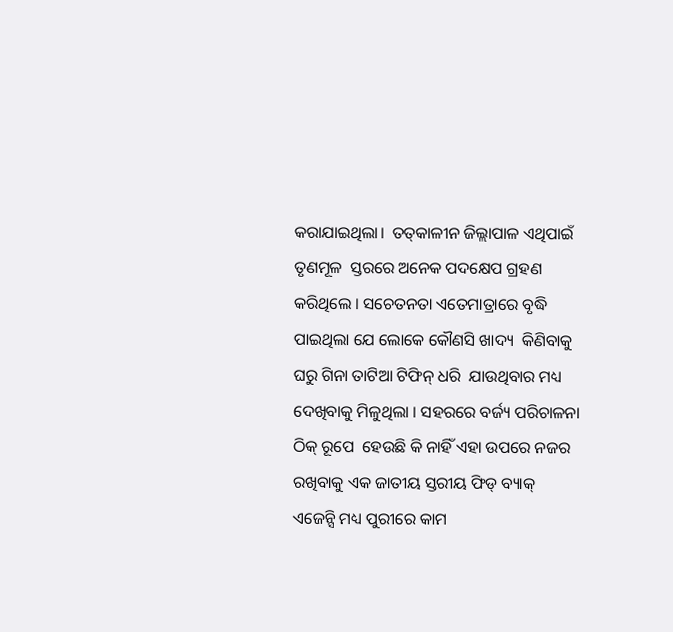କରାଯାଇଥିଲା।  ତତ୍‌କାଳୀନ ଜିଲ୍ଲାପାଳ ଏଥିପାଇଁ ତୃଣମୂଳ  ସ୍ତରରେ ଅନେକ ପଦକ୍ଷେପ ଗ୍ରହଣ  କରିଥିଲେ । ସଚେତନତା ଏତେମାତ୍ରାରେ ବୃଦ୍ଧି ପାଇଥିଲା ଯେ ଲୋକେ କୌଣସି ଖାଦ୍ୟ  କିଣିବାକୁ ଘରୁ ଗିନା ତାଟିଆ ଟିଫିନ୍‌ ଧରି  ଯାଉଥିବାର ମଧ୍ୟ ଦେଖିବାକୁ ମିଳୁଥିଲା । ସହରରେ ବର୍ଜ୍ୟ ପରିଚାଳନା ଠିକ୍‌ ରୂପେ  ହେଉଛି କି ନାହିଁ ଏହା ଉପରେ ନଜର  ରଖିବାକୁ ଏକ ଜାତୀୟ ସ୍ତରୀୟ ଫିଡ୍‌ ବ୍ୟାକ୍‌  ଏଜେନ୍ସି ମଧ୍ୟ ପୁରୀରେ କାମ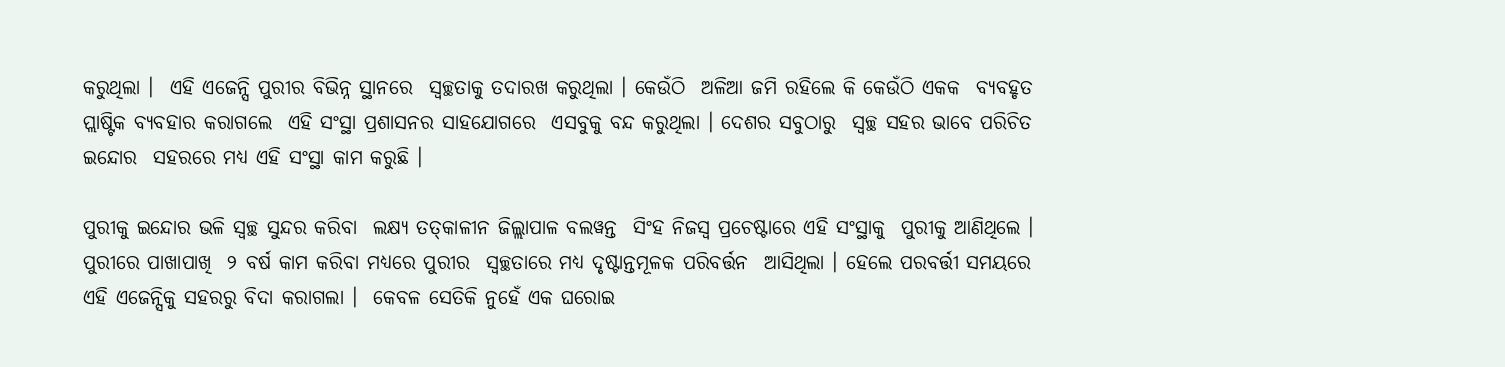କରୁଥିଲା ।  ଏହି ଏଜେନ୍ସି ପୁରୀର ବିଭିନ୍ନ ସ୍ଥାନରେ  ସ୍ୱଚ୍ଛତାକୁ ତଦାରଖ କରୁଥିଲା । କେଉଁଠି  ଅଳିଆ ଜମି ରହିଲେ କି କେଉଁଠି ଏକକ  ବ୍ୟବହୃତ ପ୍ଲାଷ୍ଟିକ ବ୍ୟବହାର କରାଗଲେ  ଏହି ସଂସ୍ଥା ପ୍ରଶାସନର ସାହଯୋଗରେ  ଏସବୁକୁ ବନ୍ଦ କରୁଥିଲା । ଦେଶର ସବୁଠାରୁ  ସ୍ୱଚ୍ଛ ସହର ଭାବେ ପରିଚିତ ଇନ୍ଦୋର  ସହରରେ ମଧ୍ୟ ଏହି ସଂସ୍ଥା କାମ କରୁଛି ।

ପୁରୀକୁ ଇନ୍ଦୋର ଭଳି ସ୍ୱଚ୍ଛ ସୁନ୍ଦର କରିବା  ଲକ୍ଷ୍ୟ ତତ୍‌କାଳୀନ ଜିଲ୍ଲାପାଳ ବଲୱନ୍ତ  ସିଂହ ନିଜସ୍ୱ ପ୍ରଚେଷ୍ଟାରେ ଏହି ସଂସ୍ଥାକୁ  ପୁରୀକୁ ଆଣିଥିଲେ । ପୁରୀରେ ପାଖାପାଖି  ୨ ବର୍ଷ କାମ କରିବା ମଧ୍ୟରେ ପୁରୀର  ସ୍ୱଚ୍ଛତାରେ ମଧ୍ୟ ଦୃଷ୍ଟାନ୍ତମୂଳକ ପରିବର୍ତ୍ତନ  ଆସିଥିଲା । ହେଲେ ପରବର୍ତ୍ତୀ ସମୟରେ  ଏହି ଏଜେନ୍ସିକୁ ସହରରୁ ବିଦା କରାଗଲା ।  କେବଳ ସେତିକି ନୁହେଁ ଏକ ଘରୋଇ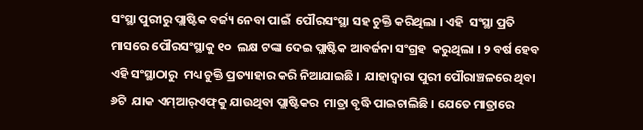ସଂସ୍ଥା ପୁରୀରୁ ପ୍ଲାଷ୍ଟିକ ବର୍ଜ୍ୟ ନେବା ପାଇଁ  ପୌରସଂସ୍ଥା ସହ ଚୁକ୍ତି କରିଥିଲା । ଏହି  ସଂସ୍ଥା ପ୍ରତି ମାସରେ ପୌରସଂସ୍ଥାକୁ ୧୦  ଲକ୍ଷ ଟଙ୍କା ଦେଇ ପ୍ଲାଷ୍ଟିକ ଆବର୍ଜନା ସଂଗ୍ରହ  କରୁଥିଲା । ୨ ବର୍ଷ ହେବ ଏହି ସଂସ୍ଥାଠାରୁ  ମଧ୍ୟ ଚୁକ୍ତି ପ୍ରତ୍ୟାହାର କରି ନିଆଯାଇଛି ।  ଯାହାଦ୍ୱାରା ପୁରୀ ପୌରାଞ୍ଚଳରେ ଥିବା ୬ଟି  ଯାକ ଏମ୍‌ଆର୍‌ଏଫ୍‌କୁ ଯାଉଥିବା ପ୍ଲାଷ୍ଟିକର  ମାତ୍ରା ବୃଦ୍ଧି ପାଇଚାଲିଛି । ଯେତେ ମାତ୍ରାରେ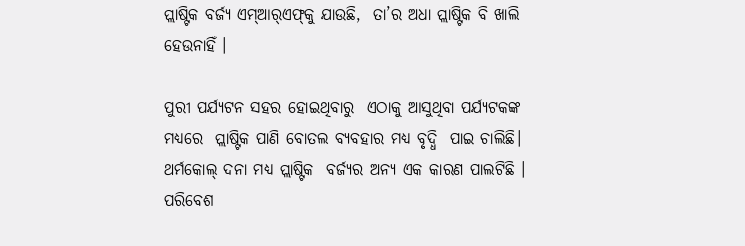ପ୍ଲାଷ୍ଟିକ ବର୍ଜ୍ୟ ଏମ୍‌ଆର୍‌ଏଫ୍‌କୁ ଯାଉଛି,  ତା’ର ଅଧା ପ୍ଲାଷ୍ଟିକ ବି ଖାଲି ହେଉନାହିଁ ।

ପୁରୀ ପର୍ଯ୍ୟଟନ ସହର ହୋଇଥିବାରୁ  ଏଠାକୁ ଆସୁଥିବା ପର୍ଯ୍ୟଟକଙ୍କ ମଧ୍ୟରେ  ପ୍ଲାଷ୍ଟିକ ପାଣି ବୋତଲ ବ୍ୟବହାର ମଧ୍ୟ ବୃଦ୍ଧି  ପାଇ ଚାଲିଛି। ଥର୍ମକୋଲ୍‌ ଦନା ମଧ୍ୟ ପ୍ଲାଷ୍ଟିକ  ବର୍ଜ୍ୟର ଅନ୍ୟ ଏକ କାରଣ ପାଲଟିଛି ।  ପରିବେଶ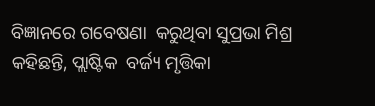ବିଜ୍ଞାନରେ ଗବେଷଣା  କରୁଥିବା ସୁପ୍ରଭା ମିଶ୍ର କହିଛନ୍ତି, ପ୍ଲାଷ୍ଟିକ  ବର୍ଜ୍ୟ ମୃତ୍ତିକା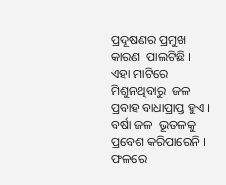ପ୍ରଦୂଷଣର ପ୍ରମୁଖ କାରଣ  ପାଲଟିଛି । ଏହା ମାଟିରେ ମିଶୁନଥିବାରୁ  ଜଳ ପ୍ରବାହ ବାଧାପ୍ରାପ୍ତ ହୁଏ । ବର୍ଷା ଜଳ  ଭୂତଳକୁ ପ୍ରବେଶ କରିପାରେନି । ଫଳରେ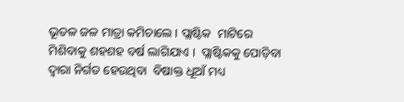ଭୂତଳ ଜଳ ମାତ୍ରା କମିଚାଲେ । ପ୍ଲାଷ୍ଟିକ  ମାଟିରେ ମିଶିବାକୁ ଶହଶହ ବର୍ଷ ଲାଗିଯାଏ ।  ପ୍ଲାଷ୍ଟିକକୁ ପୋଡ଼ିବା ଦ୍ୱାରା ନିର୍ଗତ ହେଉଥିବା  ବିଷାକ୍ତ ଧୂଆଁ ମଧ୍ୟ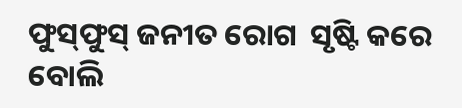ଫୁସ୍‌ଫୁସ୍‌ ଜନୀତ ରୋଗ  ସୃଷ୍ଟି କରେ ବୋଲି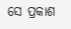ସେ ପ୍ରକାଶ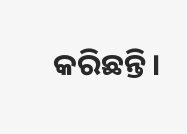କରିଛନ୍ତି।